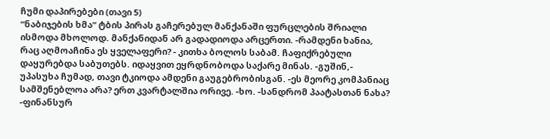ჩუმი დაპირებები (თავი 5)
“ნაბიჯების ხმა” ტბის პირას გაჩერებულ მანქანაში ფურცლების შრიალი ისმოდა მხოლოდ. მანქანიდან არ გადადიოდა არცერთი. -რამდენი ხანია, რაც აღმოაჩინა ეს ყველაფერი? - კითხა ბოლოს საბამ. ჩაფიქრებული დაყურებდა საბუთებს. იდაყვით ეყრდნობოდა საქარე მინას. -გუშინ,- უპასუხა ჩუმად, თავი ტკიოდა ამდენი გაუგებრობისგან. -ეს მეორე კომპანიაც სამშენებლოა არა? ერთ კვარტალშია ორივე. -ხო. -სანდრომ პაატასთან ნახა? -ფინანსურ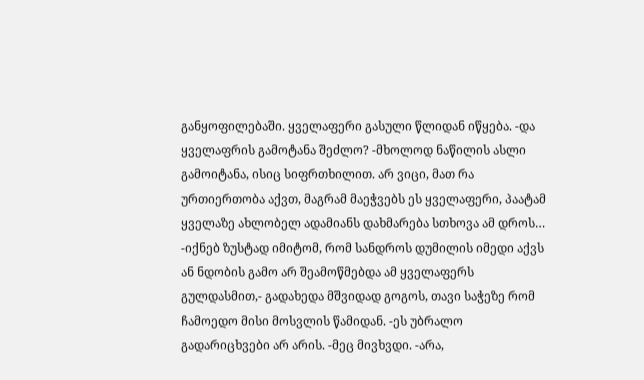განყოფილებაში. ყველაფერი გასული წლიდან იწყება. -და ყველაფრის გამოტანა შეძლო? -მხოლოდ ნაწილის ასლი გამოიტანა, ისიც სიფრთხილით. არ ვიცი, მათ რა ურთიერთობა აქვთ, მაგრამ მაეჭვებს ეს ყველაფერი, პაატამ ყველაზე ახლობელ ადამიანს დახმარება სთხოვა ამ დროს… -იქნებ ზუსტად იმიტომ, რომ სანდროს დუმილის იმედი აქვს ან ნდობის გამო არ შეამოწმებდა ამ ყველაფერს გულდასმით,- გადახედა მშვიდად გოგოს, თავი საჭეზე რომ ჩამოედო მისი მოსვლის წამიდან. -ეს უბრალო გადარიცხვები არ არის. -მეც მივხვდი. -არა,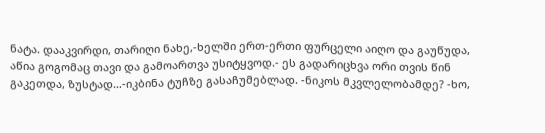ნატა. დააკვირდი, თარიღი ნახე,-ხელში ერთ-ერთი ფურცელი აიღო და გაუწუდა, აწია გოგომაც თავი და გამოართვა უსიტყვოდ.- ეს გადარიცხვა ორი თვის წინ გაკეთდა, ზუსტად…-იკბინა ტუჩზე გასაჩუმებლად. -ნიკოს მკვლელობამდე? -ხო,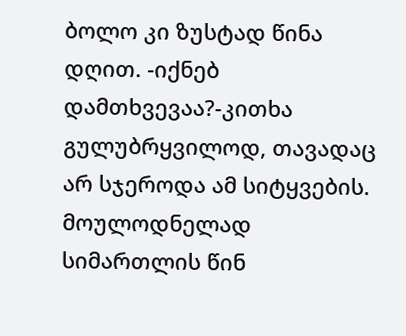ბოლო კი ზუსტად წინა დღით. -იქნებ დამთხვევაა?-კითხა გულუბრყვილოდ, თავადაც არ სჯეროდა ამ სიტყვების. მოულოდნელად სიმართლის წინ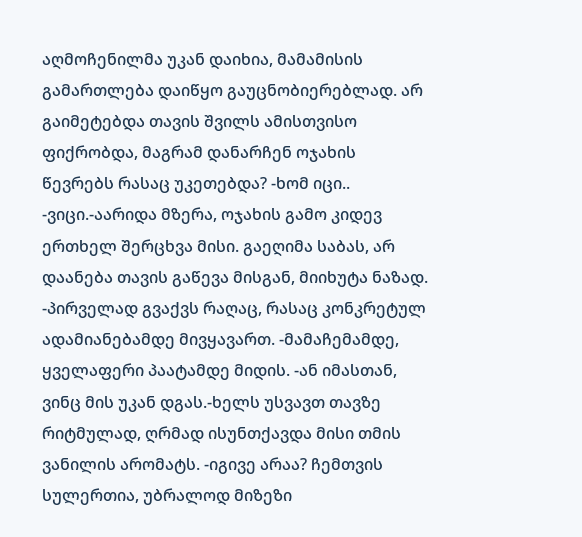აღმოჩენილმა უკან დაიხია, მამამისის გამართლება დაიწყო გაუცნობიერებლად. არ გაიმეტებდა თავის შვილს ამისთვისო ფიქრობდა, მაგრამ დანარჩენ ოჯახის წევრებს რასაც უკეთებდა? -ხომ იცი.. -ვიცი.-აარიდა მზერა, ოჯახის გამო კიდევ ერთხელ შერცხვა მისი. გაეღიმა საბას, არ დაანება თავის გაწევა მისგან, მიიხუტა ნაზად. -პირველად გვაქვს რაღაც, რასაც კონკრეტულ ადამიანებამდე მივყავართ. -მამაჩემამდე, ყველაფერი პაატამდე მიდის. -ან იმასთან, ვინც მის უკან დგას.-ხელს უსვავთ თავზე რიტმულად, ღრმად ისუნთქავდა მისი თმის ვანილის არომატს. -იგივე არაა? ჩემთვის სულერთია, უბრალოდ მიზეზი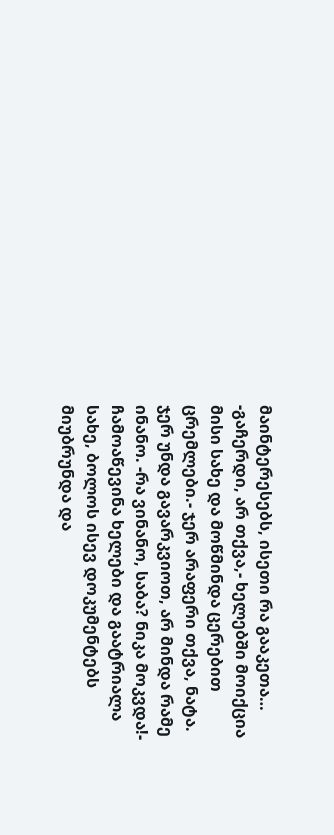მაინტერესებს, ისეთი რა გააკეთა… -გაჩერდი, არ თქვა,- ხელებში მოიქცია მისი სახე და მოწმინდა ცერებით ცრემლები.- ჯერ არაფერი თქვა, ნატა. ჯერ უნდა გავარკვიოთ, არ მინდა რამე ინანო. -რა ვინანო, საბა? ნიკა მოკვდა!- ჩამოაწევინა ხელები და გაატრიალა სახე, ბოლოს ისევ დოკუმენტებს მიუბრუნდა და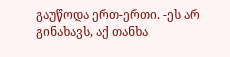გაუწოდა ერთ-ერთი. -ეს არ გინახავს, აქ თანხა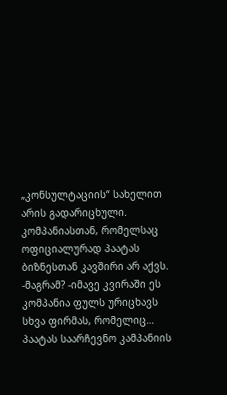„კონსულტაციის“ სახელით არის გადარიცხული. კომპანიასთან, რომელსაც ოფიციალურად პაატას ბიზნესთან კავშირი არ აქვს. -მაგრამ? -იმავე კვირაში ეს კომპანია ფულს ურიცხავს სხვა ფირმას, რომელიც… პაატას საარჩევნო კამპანიის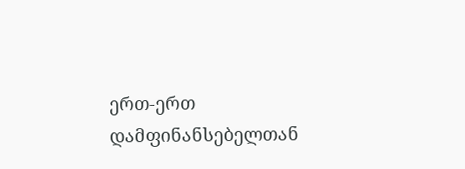ერთ-ერთ დამფინანსებელთან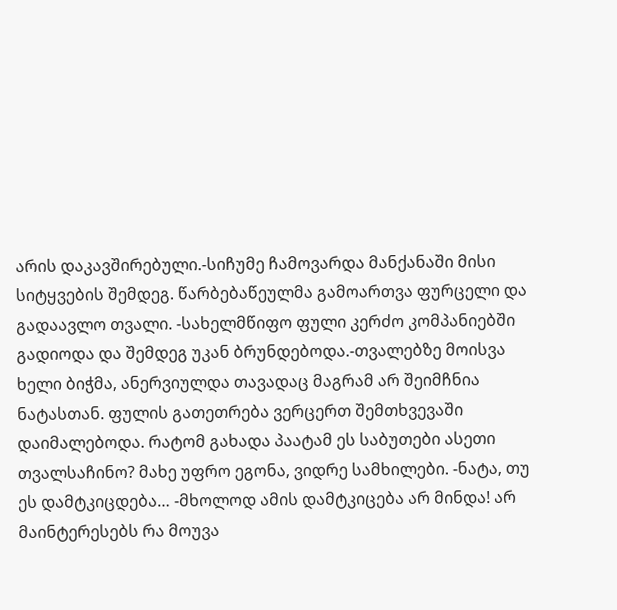არის დაკავშირებული.-სიჩუმე ჩამოვარდა მანქანაში მისი სიტყვების შემდეგ. წარბებაწეულმა გამოართვა ფურცელი და გადაავლო თვალი. -სახელმწიფო ფული კერძო კომპანიებში გადიოდა და შემდეგ უკან ბრუნდებოდა.-თვალებზე მოისვა ხელი ბიჭმა, ანერვიულდა თავადაც მაგრამ არ შეიმჩნია ნატასთან. ფულის გათეთრება ვერცერთ შემთხვევაში დაიმალებოდა. რატომ გახადა პაატამ ეს საბუთები ასეთი თვალსაჩინო? მახე უფრო ეგონა, ვიდრე სამხილები. -ნატა, თუ ეს დამტკიცდება… -მხოლოდ ამის დამტკიცება არ მინდა! არ მაინტერესებს რა მოუვა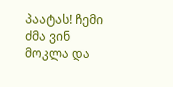პაატას! ჩემი ძმა ვინ მოკლა და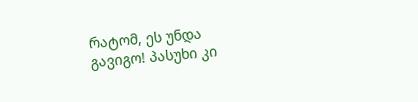რატომ, ეს უნდა გავიგო! პასუხი კი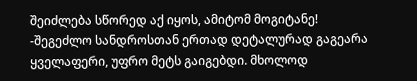შეიძლება სწორედ აქ იყოს, ამიტომ მოგიტანე! -შეგეძლო სანდროსთან ერთად დეტალურად გაგეარა ყველაფერი, უფრო მეტს გაიგებდი. მხოლოდ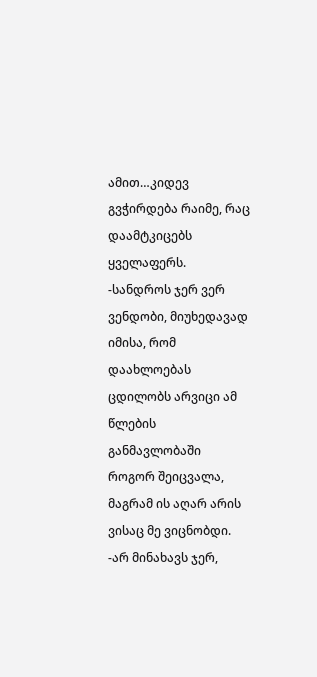ამით…კიდევ გვჭირდება რაიმე, რაც დაამტკიცებს ყველაფერს. -სანდროს ჯერ ვერ ვენდობი, მიუხედავად იმისა, რომ დაახლოებას ცდილობს არვიცი ამ წლების განმავლობაში როგორ შეიცვალა, მაგრამ ის აღარ არის ვისაც მე ვიცნობდი. -არ მინახავს ჯერ,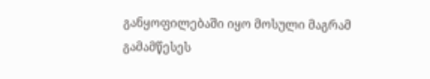განყოფილებაში იყო მოსული მაგრამ გამამწესეს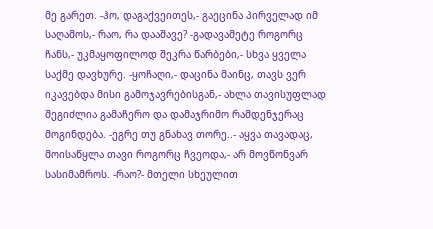მე გარეთ. -ჰო, დაგაქვეითეს,- გაეცინა პირველად იმ საღამოს,- რაო, რა დააშავე? -გადავამეტე როგორც ჩანს,- უკმაყოფილოდ შეკრა წარბები,- სხვა ყველა საქმე დავხურე. -ყოჩაღი,- დაცინა მაინც, თავს ვერ იკავებდა მისი გამოჯავრებისგან,- ახლა თავისუფლად შეგიძლია გამაჩერო და დამაჯრიმო რამდენჯერაც მოგინდება. -ეგრე თუ გნახავ თორე..- აყვა თავადაც, მოისაწყლა თავი როგორც ჩვეოდა,- არ მოვწონვარ სასიმამროს. -რაო?- მთელი სხეულით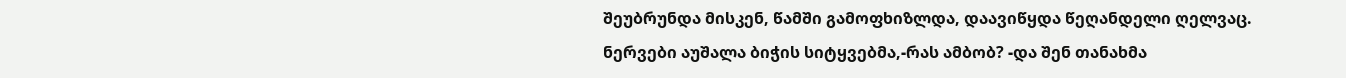შეუბრუნდა მისკენ, წამში გამოფხიზლდა, დაავიწყდა წეღანდელი ღელვაც. ნერვები აუშალა ბიჭის სიტყვებმა,-რას ამბობ? -და შენ თანახმა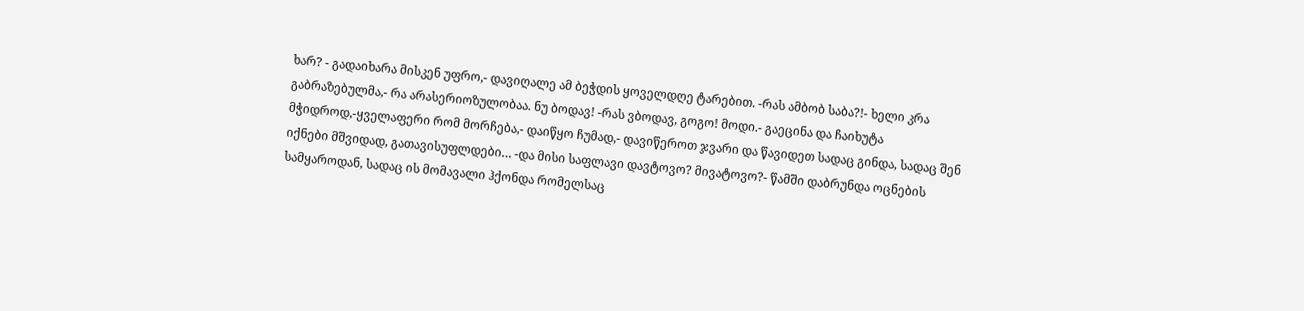ხარ? - გადაიხარა მისკენ უფრო,- დავიღალე ამ ბეჭდის ყოველდღე ტარებით. -რას ამბობ საბა?!- ხელი კრა გაბრაზებულმა,- რა არასერიოზულობაა. ნუ ბოდავ! -რას ვბოდავ, გოგო! მოდი.- გაეცინა და ჩაიხუტა მჭიდროდ,-ყველაფერი რომ მორჩება,- დაიწყო ჩუმად,- დავიწეროთ ჯვარი და წავიდეთ სადაც გინდა, სადაც შენ იქნები მშვიდად, გათავისუფლდები… -და მისი საფლავი დავტოვო? მივატოვო?- წამში დაბრუნდა ოცნების სამყაროდან, სადაც ის მომავალი ჰქონდა რომელსაც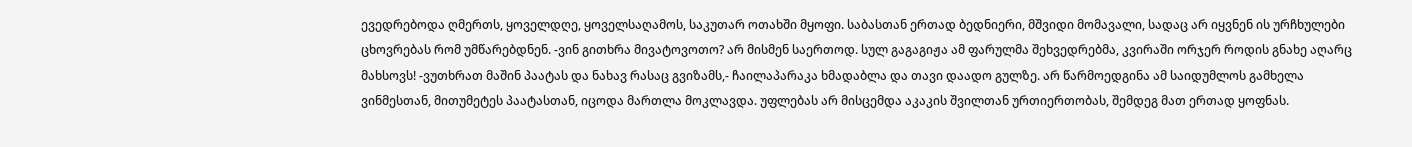ევედრებოდა ღმერთს, ყოველდღე, ყოველსაღამოს, საკუთარ ოთახში მყოფი. საბასთან ერთად ბედნიერი, მშვიდი მომავალი, სადაც არ იყვნენ ის ურჩხულები ცხოვრებას რომ უმწარებდნენ. -ვინ გითხრა მივატოვოთო? არ მისმენ საერთოდ. სულ გაგაგიჟა ამ ფარულმა შეხვედრებმა, კვირაში ორჯერ როდის გნახე აღარც მახსოვს! -ვუთხრათ მაშინ პაატას და ნახავ რასაც გვიზამს,- ჩაილაპარაკა ხმადაბლა და თავი დაადო გულზე. არ წარმოედგინა ამ საიდუმლოს გამხელა ვინმესთან, მითუმეტეს პაატასთან, იცოდა მართლა მოკლავდა. უფლებას არ მისცემდა აკაკის შვილთან ურთიერთობას, შემდეგ მათ ერთად ყოფნას.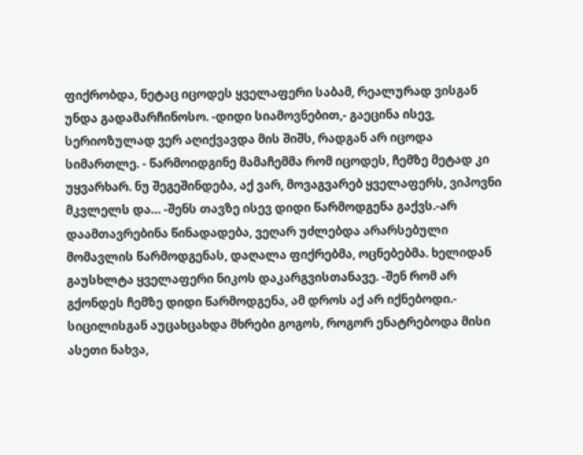ფიქრობდა, ნეტაც იცოდეს ყველაფერი საბამ, რეალურად ვისგან უნდა გადამარჩინოსო. -დიდი სიამოვნებით,- გაეცინა ისევ, სერიოზულად ვერ აღიქვავდა მის შიშს, რადგან არ იცოდა სიმართლე. - წარმოიდგინე მამაჩემმა რომ იცოდეს, ჩემზე მეტად კი უყვარხარ. ნუ შეგეშინდება, აქ ვარ, მოვაგვარებ ყველაფერს, ვიპოვნი მკვლელს და… -შენს თავზე ისევ დიდი წარმოდგენა გაქვს.-არ დაამთავრებინა წინადადება, ვეღარ უძლებდა არარსებული მომავლის წარმოდგენას, დაღალა ფიქრებმა, ოცნებებმა. ხელიდან გაუსხლტა ყველაფერი ნიკოს დაკარგვისთანავე. -შენ რომ არ გქონდეს ჩემზე დიდი წარმოდგენა, ამ დროს აქ არ იქნებოდი.- სიცილისგან აუცახცახდა მხრები გოგოს, როგორ ენატრებოდა მისი ასეთი ნახვა,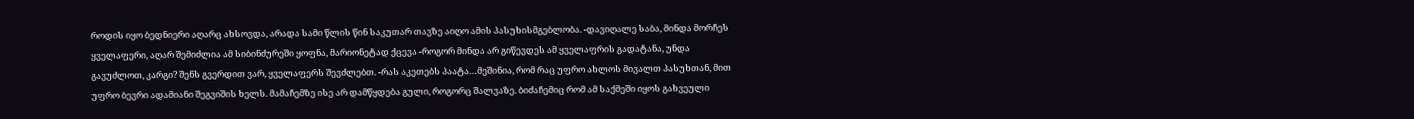როდის იყო ბედნიერი აღარც ახსოვდა, არადა სამი წლის წინ საკუთარ თავზე აიღო ამის პასუხისმგებლობა. -დავიღალე საბა, მინდა მორჩეს ყველაფერი, აღარ შემიძლია ამ სიბინძურეში ყოფნა, მარიონეტად ქცევა -როგორ მინდა არ გიწევდეს ამ ყველაფრის გადატანა, უნდა გავუძლოთ, კარგი? შენს გვერდით ვარ, ყველაფერს შევძლებთ. -რას აკეთებს პაატა…მეშინია, რომ რაც უფრო ახლოს მივალთ პასუხთან, მით უფრო ბევრი ადამიანი შეგვიშის ხელს. მამაჩემზე ისე არ დამწყდება გული, როგორც შალვაზე. ბიძაჩემიც რომ ამ საქმეში იყოს გახვეული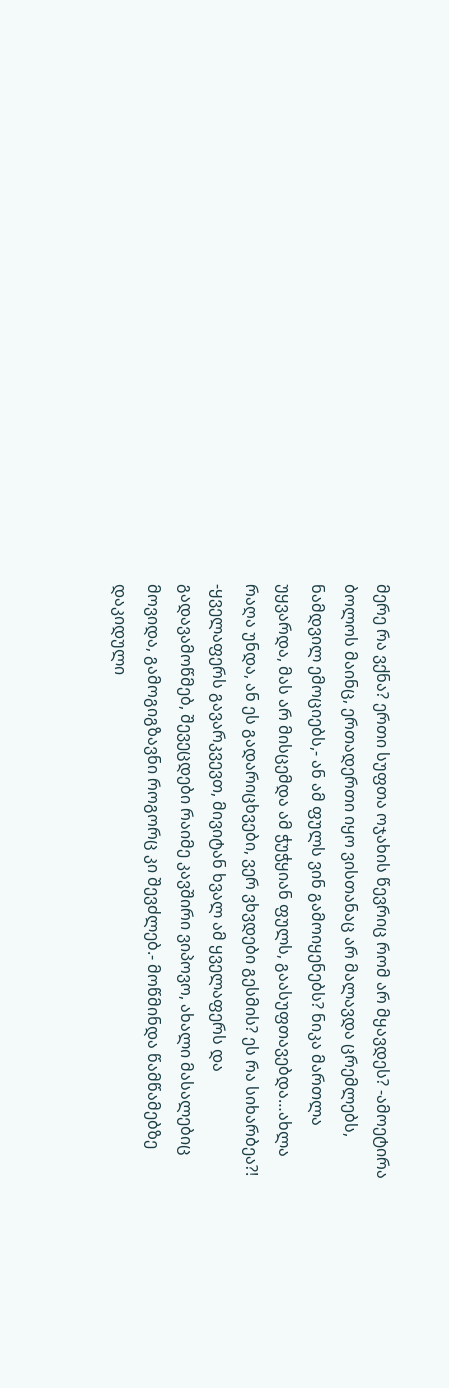მერე რა ვქნა? ერთი სუფთა ოჯახის წევრიც რომ არ მყავდეს? -ამოეტირა ბოლოს მაინც, ერთადერთი იყო ვისთანაც არ მალავდა ცრემლებს, ნამდვილ ემოციებს,- ან ამ ფულს ვინ გამოიყენებს? ნიკა მართლა უყვარდა, მას არ მისცემდა ამ ჭუჭყიან ფულს, გაასუფთავებდა…ახლა რაღა უნდა, ან ეს გადარიცხვები, ვერ ვხვდები გესმის? ეს რა სიხარბეა?! -ყველაფერს გავარკვევთ, მივიტან ხვალ ამ ყველაფერს და გადავამოწმებ, შევეცდები რაიმე კავშირი ვიპოვო, ახალი მასალებიც მოვიდა, გამოგიგზავნი როგორც კი შევძლებ.- მოწმინდა წამწამებზე დაკიდული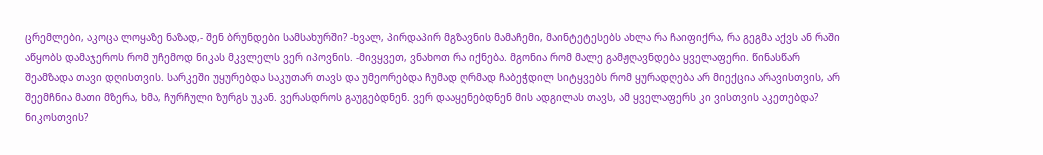ცრემლები, აკოცა ლოყაზე ნაზად,- შენ ბრუნდები სამსახურში? -ხვალ, პირდაპირ მგზავნის მამაჩემი, მაინტეტესებს ახლა რა ჩაიფიქრა, რა გეგმა აქვს ან რაში აწყობს დამაჯეროს რომ უჩემოდ ნიკას მკვლელს ვერ იპოვნის. -მივყვეთ, ვნახოთ რა იქნება. მგონია რომ მალე გამჟღავნდება ყველაფერი. წინასწარ შეამზადა თავი დღისთვის. სარკეში უყურებდა საკუთარ თავს და უმეორებდა ჩუმად ღრმად ჩაბეჭდილ სიტყვებს რომ ყურადღება არ მიექცია არავისთვის, არ შეემჩნია მათი მზერა, ხმა, ჩურჩული ზურგს უკან. ვერასდროს გაუგებდნენ. ვერ დააყენებდნენ მის ადგილას თავს, ამ ყველაფერს კი ვისთვის აკეთებდა? ნიკოსთვის?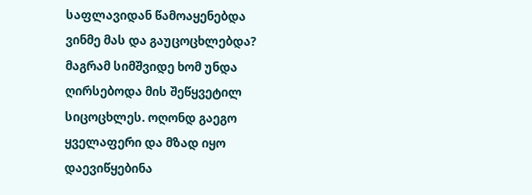საფლავიდან წამოაყენებდა ვინმე მას და გაუცოცხლებდა? მაგრამ სიმშვიდე ხომ უნდა ღირსებოდა მის შეწყვეტილ სიცოცხლეს. ოღონდ გაეგო ყველაფერი და მზად იყო დაევიწყებინა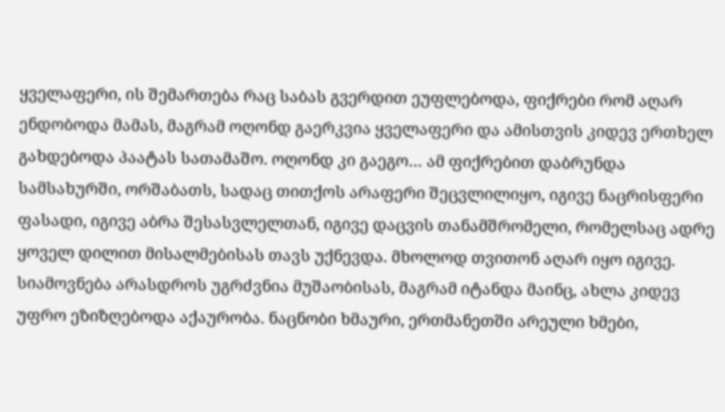ყველაფერი, ის შემართება რაც საბას გვერდით ეუფლებოდა, ფიქრები რომ აღარ ენდობოდა მამას, მაგრამ ოღონდ გაერკვია ყველაფერი და ამისთვის კიდევ ერთხელ გახდებოდა პაატას სათამაშო. ოღონდ კი გაეგო… ამ ფიქრებით დაბრუნდა სამსახურში, ორშაბათს, სადაც თითქოს არაფერი შეცვლილიყო, იგივე ნაცრისფერი ფასადი, იგივე აბრა შესასვლელთან, იგივე დაცვის თანამშრომელი, რომელსაც ადრე ყოველ დილით მისალმებისას თავს უქნევდა. მხოლოდ თვითონ აღარ იყო იგივე. სიამოვნება არასდროს უგრძვნია მუშაობისას, მაგრამ იტანდა მაინც, ახლა კიდევ უფრო ეზიზღებოდა აქაურობა. ნაცნობი ხმაური, ერთმანეთში არეული ხმები,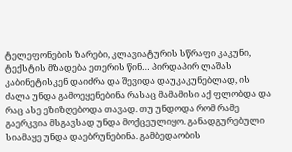ტელეფონების ზარები, კლავიატურის სწრაფი კაკუნი, ტექსტის მზადება ეთერის წინ… პირდაპირ ლაშას კაბინეტისკენ დაიძრა და შევიდა დაუკაკუნებლად, ის ძალა უნდა გამოეყენებინა რასაც მამამისი აქ ფლობდა და რაც ასე ეზიზღებოდა თავად. თუ უნდოდა რომ რამე გაერკვია მსგავსად უნდა მოქცეულიყო. განადგურებული სიამაყე უნდა დაებრუნებინა. გამბედაობის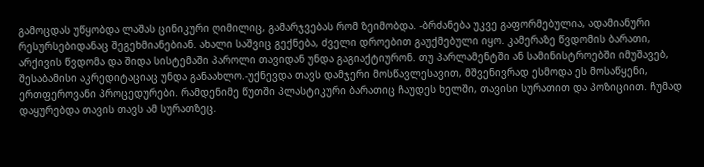გამოცდას უწყობდა ლაშას ცინიკური ღიმილიც, გამარჯვებას რომ ზეიმობდა. -ბრძანება უკვე გაფორმებულია, ადამიანური რესურსებიდანაც შეგეხმიანებიან. ახალი საშვიც გექნება, ძველი დროებით გაუქმებული იყო. კამერაზე წვდომის ბარათი, არქივის წვდომა და შიდა სისტემაში პაროლი თავიდან უნდა გაგიაქტიურონ. თუ პარლამენტში ან სამინისტროებში იმუშავებ, შესაბამისი აკრედიტაციაც უნდა განაახლო.-უქნევდა თავს დამჯერი მოსწავლესავით, მშვენივრად ესმოდა ეს მოსაწყენი, ერთფეროვანი პროცედურები. რამდენიმე წუთში პლასტიკური ბარათიც ჩაუდეს ხელში, თავისი სურათით და პოზიციით. ჩუმად დაყურებდა თავის თავს ამ სურათზეც.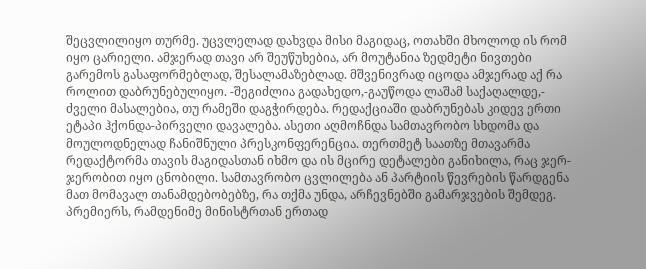შეცვლილიყო თურმე. უცვლელად დახვდა მისი მაგიდაც, ოთახში მხოლოდ ის რომ იყო ცარიელი. ამჯერად თავი არ შეუწუხებია, არ მოუტანია ზედმეტი ნივთები გარემოს გასაფორმებლად, შესალამაზებლად. მშვენივრად იცოდა ამჯერად აქ რა როლით დაბრუნებულიყო. -შეგიძლია გადახედო,-გაუწოდა ლაშამ საქაღალდე,- ძველი მასალებია, თუ რამეში დაგჭირდება. რედაქციაში დაბრუნებას კიდევ ერთი ეტაპი ჰქონდა-პირველი დავალება. ასეთი აღმოჩნდა სამთავრობო სხდომა და მოულოდნელად ჩანიშნული პრესკონფერენცია. თერთმეტ საათზე მთავარმა რედაქტორმა თავის მაგიდასთან იხმო და ის მცირე დეტალები განიხილა, რაც ჯერ-ჯერობით იყო ცნობილი. სამთავრობო ცვლილება ან პარტიის წევრების წარდგენა მათ მომავალ თანამდებობებზე, რა თქმა უნდა, არჩევნებში გამარჯვების შემდეგ. პრემიერს, რამდენიმე მინისტრთან ერთად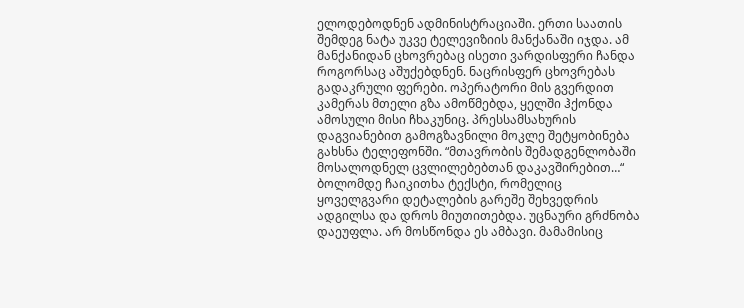ელოდებოდნენ ადმინისტრაციაში. ერთი საათის შემდეგ ნატა უკვე ტელევიზიის მანქანაში იჯდა. ამ მანქანიდან ცხოვრებაც ისეთი ვარდისფერი ჩანდა როგორსაც აშუქებდნენ. ნაცრისფერ ცხოვრებას გადაკრული ფერები. ოპერატორი მის გვერდით კამერას მთელი გზა ამოწმებდა, ყელში ჰქონდა ამოსული მისი ჩხაკუნიც. პრესსამსახურის დაგვიანებით გამოგზავნილი მოკლე შეტყობინება გახსნა ტელეფონში. “მთავრობის შემადგენლობაში მოსალოდნელ ცვლილებებთან დაკავშირებით…“ ბოლომდე ჩაიკითხა ტექსტი, რომელიც ყოველგვარი დეტალების გარეშე შეხვედრის ადგილსა და დროს მიუთითებდა. უცნაური გრძნობა დაეუფლა. არ მოსწონდა ეს ამბავი. მამამისიც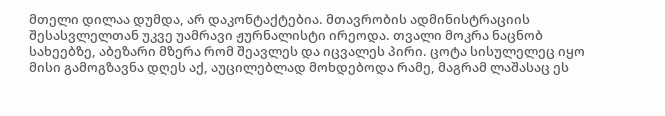მთელი დილაა დუმდა, არ დაკონტაქტებია. მთავრობის ადმინისტრაციის შესასვლელთან უკვე უამრავი ჟურნალისტი ირეოდა. თვალი მოკრა ნაცნობ სახეებზე, აბეზარი მზერა რომ შეავლეს და იცვალეს პირი. ცოტა სისულელეც იყო მისი გამოგზავნა დღეს აქ, აუცილებლად მოხდებოდა რამე, მაგრამ ლაშასაც ეს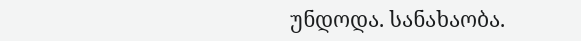უნდოდა. სანახაობა.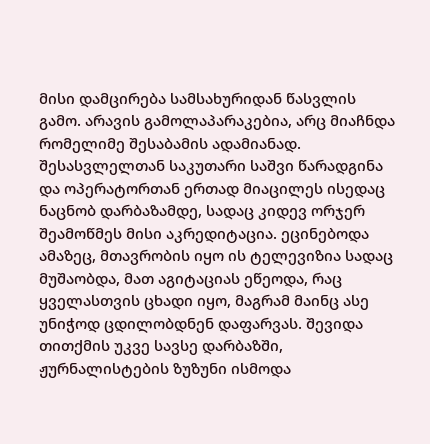მისი დამცირება სამსახურიდან წასვლის გამო. არავის გამოლაპარაკებია, არც მიაჩნდა რომელიმე შესაბამის ადამიანად. შესასვლელთან საკუთარი საშვი წარადგინა და ოპერატორთან ერთად მიაცილეს ისედაც ნაცნობ დარბაზამდე, სადაც კიდევ ორჯერ შეამოწმეს მისი აკრედიტაცია. ეცინებოდა ამაზეც, მთავრობის იყო ის ტელევიზია სადაც მუშაობდა, მათ აგიტაციას ეწეოდა, რაც ყველასთვის ცხადი იყო, მაგრამ მაინც ასე უნიჭოდ ცდილობდნენ დაფარვას. შევიდა თითქმის უკვე სავსე დარბაზში, ჟურნალისტების ზუზუნი ისმოდა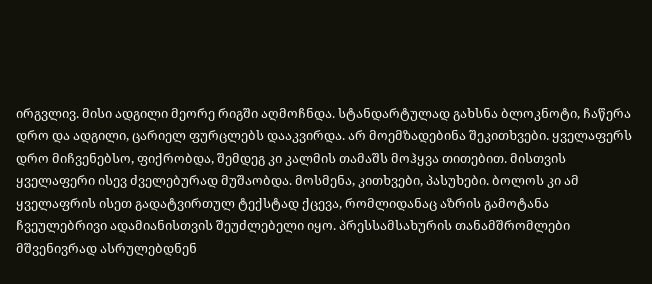ირგვლივ. მისი ადგილი მეორე რიგში აღმოჩნდა. სტანდარტულად გახსნა ბლოკნოტი, ჩაწერა დრო და ადგილი, ცარიელ ფურცლებს დააკვირდა. არ მოემზადებინა შეკითხვები. ყველაფერს დრო მიჩვენებსო, ფიქრობდა, შემდეგ კი კალმის თამაშს მოჰყვა თითებით. მისთვის ყველაფერი ისევ ძველებურად მუშაობდა. მოსმენა, კითხვები, პასუხები. ბოლოს კი ამ ყველაფრის ისეთ გადატვირთულ ტექსტად ქცევა, რომლიდანაც აზრის გამოტანა ჩვეულებრივი ადამიანისთვის შეუძლებელი იყო. პრესსამსახურის თანამშრომლები მშვენივრად ასრულებდნენ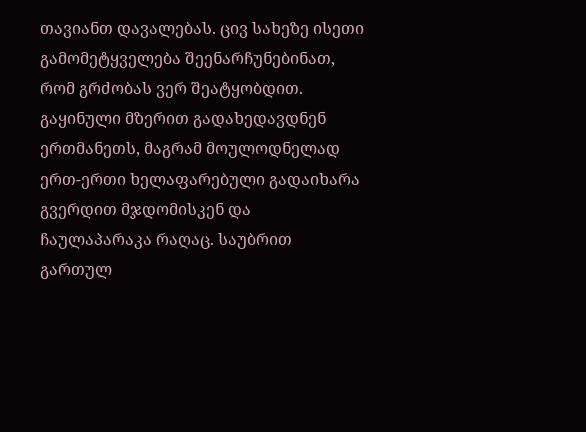თავიანთ დავალებას. ცივ სახეზე ისეთი გამომეტყველება შეენარჩუნებინათ, რომ გრძობას ვერ შეატყობდით. გაყინული მზერით გადახედავდნენ ერთმანეთს, მაგრამ მოულოდნელად ერთ-ერთი ხელაფარებული გადაიხარა გვერდით მჯდომისკენ და ჩაულაპარაკა რაღაც. საუბრით გართულ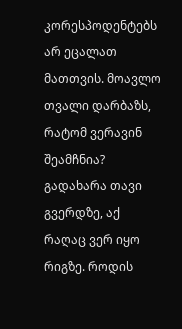კორესპოდენტებს არ ეცალათ მათთვის. მოავლო თვალი დარბაზს, რატომ ვერავინ შეამჩნია? გადახარა თავი გვერდზე, აქ რაღაც ვერ იყო რიგზე. როდის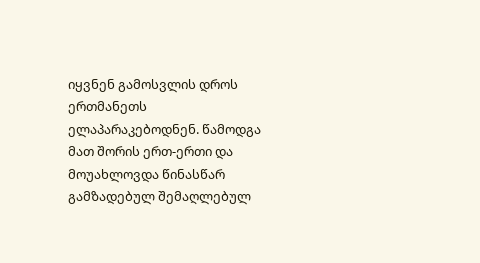იყვნენ გამოსვლის დროს ერთმანეთს ელაპარაკებოდნენ. წამოდგა მათ შორის ერთ-ერთი და მოუახლოვდა წინასწარ გამზადებულ შემაღლებულ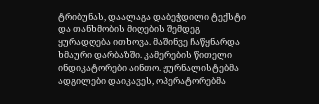ტრიბუნას, დაალაგა დაბეჭდილი ტექსტი და თანხმობის მიღების შემდეგ ყურადღება ითხოვა. მაშინვე ჩაწყნარდა ხმაური დარბაზში. კამერების წითელი ინდიკატორები აინთო. ჟურნალისტებმა ადგილები დაიკავეს, ოპერატორებმა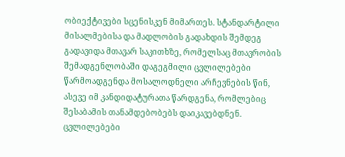ობიექტივები სცენისკენ მიმართეს. სტანდარტილი მისალმებისა და მადლობის გადახდის შემდეგ გადავიდა მთავარ საკითხზე, რომელსაც მთავრობის შემადგენლობაში დაგეგმილი ცვლილებები წარმოადგენდა მოსალოდნელი არჩევნების წინ, ასევე იმ კანდიდატურათა წარდგენა, რომლებიც შესაბამის თანამდებობებს დაიკავებდნენ. ცვლილებები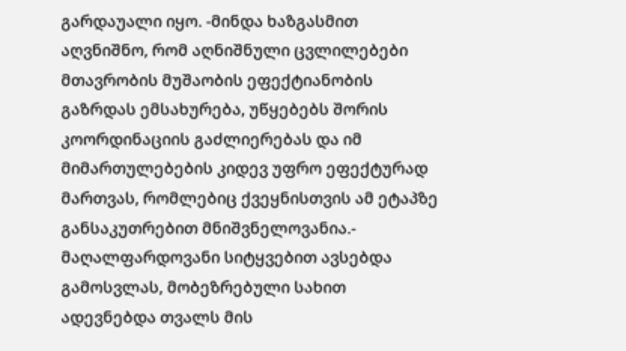გარდაუალი იყო. -მინდა ხაზგასმით აღვნიშნო, რომ აღნიშნული ცვლილებები მთავრობის მუშაობის ეფექტიანობის გაზრდას ემსახურება, უწყებებს შორის კოორდინაციის გაძლიერებას და იმ მიმართულებების კიდევ უფრო ეფექტურად მართვას, რომლებიც ქვეყნისთვის ამ ეტაპზე განსაკუთრებით მნიშვნელოვანია.- მაღალფარდოვანი სიტყვებით ავსებდა გამოსვლას, მობეზრებული სახით ადევნებდა თვალს მის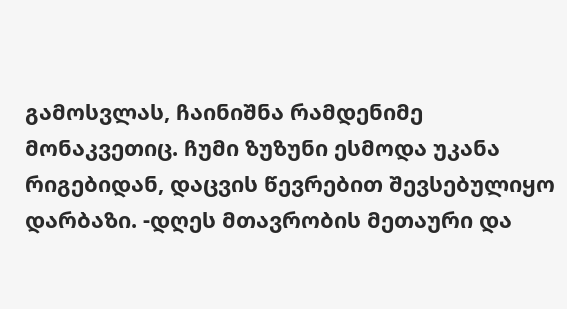გამოსვლას, ჩაინიშნა რამდენიმე მონაკვეთიც. ჩუმი ზუზუნი ესმოდა უკანა რიგებიდან, დაცვის წევრებით შევსებულიყო დარბაზი. -დღეს მთავრობის მეთაური და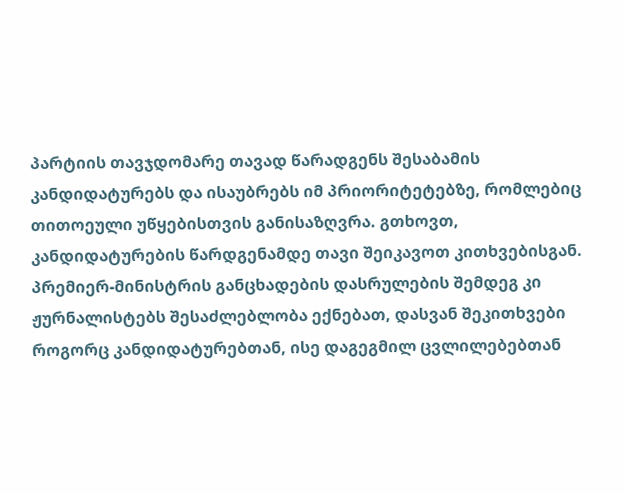პარტიის თავჯდომარე თავად წარადგენს შესაბამის კანდიდატურებს და ისაუბრებს იმ პრიორიტეტებზე, რომლებიც თითოეული უწყებისთვის განისაზღვრა. გთხოვთ, კანდიდატურების წარდგენამდე თავი შეიკავოთ კითხვებისგან. პრემიერ-მინისტრის განცხადების დასრულების შემდეგ კი ჟურნალისტებს შესაძლებლობა ექნებათ, დასვან შეკითხვები როგორც კანდიდატურებთან, ისე დაგეგმილ ცვლილებებთან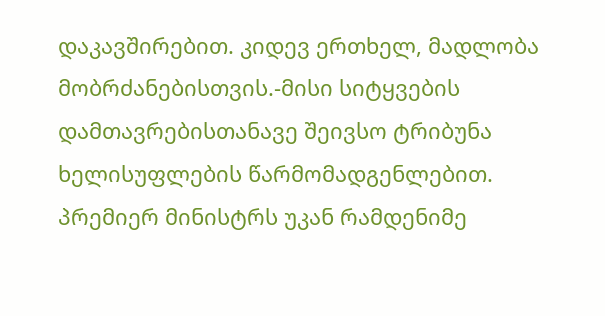დაკავშირებით. კიდევ ერთხელ, მადლობა მობრძანებისთვის.-მისი სიტყვების დამთავრებისთანავე შეივსო ტრიბუნა ხელისუფლების წარმომადგენლებით. პრემიერ მინისტრს უკან რამდენიმე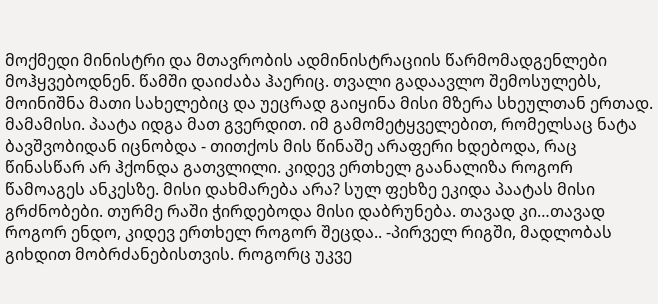მოქმედი მინისტრი და მთავრობის ადმინისტრაციის წარმომადგენლები მოჰყვებოდნენ. წამში დაიძაბა ჰაერიც. თვალი გადაავლო შემოსულებს, მოინიშნა მათი სახელებიც და უეცრად გაიყინა მისი მზერა სხეულთან ერთად. მამამისი. პაატა იდგა მათ გვერდით. იმ გამომეტყველებით, რომელსაც ნატა ბავშვობიდან იცნობდა - თითქოს მის წინაშე არაფერი ხდებოდა, რაც წინასწარ არ ჰქონდა გათვლილი. კიდევ ერთხელ გაანალიზა როგორ წამოაგეს ანკესზე. მისი დახმარება არა? სულ ფეხზე ეკიდა პაატას მისი გრძნობები. თურმე რაში ჭირდებოდა მისი დაბრუნება. თავად კი…თავად როგორ ენდო, კიდევ ერთხელ როგორ შეცდა.. -პირველ რიგში, მადლობას გიხდით მობრძანებისთვის. როგორც უკვე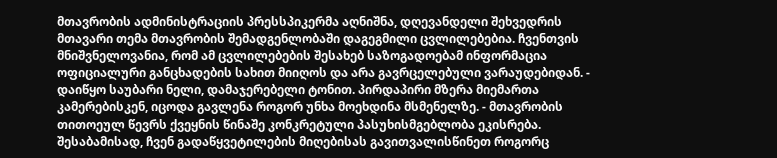მთავრობის ადმინისტრაციის პრესსპიკერმა აღნიშნა, დღევანდელი შეხვედრის მთავარი თემა მთავრობის შემადგენლობაში დაგეგმილი ცვლილებებია. ჩვენთვის მნიშვნელოვანია, რომ ამ ცვლილებების შესახებ საზოგადოებამ ინფორმაცია ოფიციალური განცხადების სახით მიიღოს და არა გავრცელებული ვარაუდებიდან. - დაიწყო საუბარი ნელი, დამაჯერებელი ტონით. პირდაპირი მზერა მიემართა კამერებისკენ, იცოდა გავლენა როგორ უნხა მოეხდინა მსმენელზე. - მთავრობის თითოეულ წევრს ქვეყნის წინაშე კონკრეტული პასუხისმგებლობა ეკისრება. შესაბამისად, ჩვენ გადაწყვეტილების მიღებისას გავითვალისწინეთ როგორც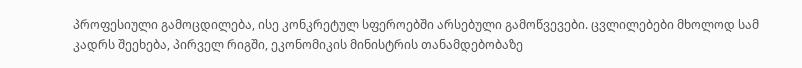პროფესიული გამოცდილება, ისე კონკრეტულ სფეროებში არსებული გამოწვევები. ცვლილებები მხოლოდ სამ კადრს შეეხება, პირველ რიგში, ეკონომიკის მინისტრის თანამდებობაზე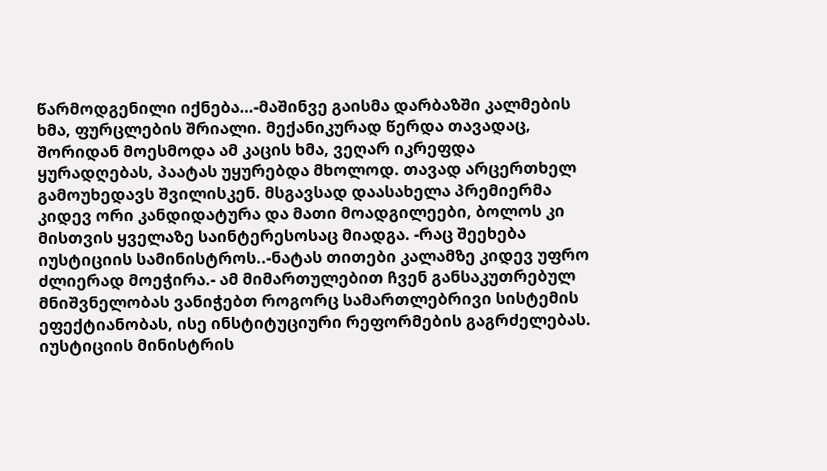წარმოდგენილი იქნება…-მაშინვე გაისმა დარბაზში კალმების ხმა, ფურცლების შრიალი. მექანიკურად წერდა თავადაც, შორიდან მოესმოდა ამ კაცის ხმა, ვეღარ იკრეფდა ყურადღებას, პაატას უყურებდა მხოლოდ. თავად არცერთხელ გამოუხედავს შვილისკენ. მსგავსად დაასახელა პრემიერმა კიდევ ორი კანდიდატურა და მათი მოადგილეები, ბოლოს კი მისთვის ყველაზე საინტერესოსაც მიადგა. -რაც შეეხება იუსტიციის სამინისტროს..-ნატას თითები კალამზე კიდევ უფრო ძლიერად მოეჭირა.- ამ მიმართულებით ჩვენ განსაკუთრებულ მნიშვნელობას ვანიჭებთ როგორც სამართლებრივი სისტემის ეფექტიანობას, ისე ინსტიტუციური რეფორმების გაგრძელებას. იუსტიციის მინისტრის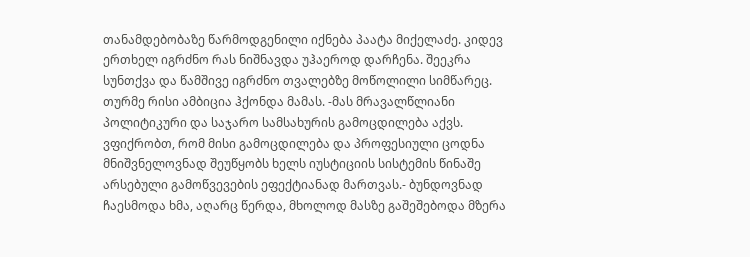თანამდებობაზე წარმოდგენილი იქნება პაატა მიქელაძე. კიდევ ერთხელ იგრძნო რას ნიშნავდა უჰაეროდ დარჩენა. შეეკრა სუნთქვა და წამშივე იგრძნო თვალებზე მოწოლილი სიმწარეც. თურმე რისი ამბიცია ჰქონდა მამას. -მას მრავალწლიანი პოლიტიკური და საჯარო სამსახურის გამოცდილება აქვს. ვფიქრობთ, რომ მისი გამოცდილება და პროფესიული ცოდნა მნიშვნელოვნად შეუწყობს ხელს იუსტიციის სისტემის წინაშე არსებული გამოწვევების ეფექტიანად მართვას.- ბუნდოვნად ჩაესმოდა ხმა, აღარც წერდა, მხოლოდ მასზე გაშეშებოდა მზერა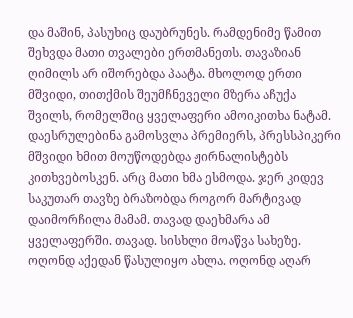და მაშინ, პასუხიც დაუბრუნეს. რამდენიმე წამით შეხვდა მათი თვალები ერთმანეთს. თავაზიან ღიმილს არ იშორებდა პაატა. მხოლოდ ერთი მშვიდი, თითქმის შეუმჩნეველი მზერა აჩუქა შვილს, რომელშიც ყველაფერი ამოიკითხა ნატამ. დაესრულებინა გამოსვლა პრემიერს, პრესსპიკერი მშვიდი ხმით მოუწოდებდა ჟირნალისტებს კითხვებოსკენ. არც მათი ხმა ესმოდა. ჯერ კიდევ საკუთარ თავზე ბრაზობდა როგორ მარტივად დაიმორჩილა მამამ. თავად დაეხმარა ამ ყველაფერში. თავად. სისხლი მოაწვა სახეზე. ოღონდ აქედან წასულიყო ახლა. ოღონდ აღარ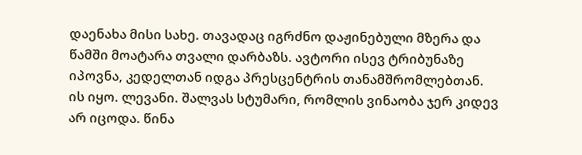დაენახა მისი სახე. თავადაც იგრძნო დაჟინებული მზერა და წამში მოატარა თვალი დარბაზს. ავტორი ისევ ტრიბუნაზე იპოვნა, კედელთან იდგა პრესცენტრის თანამშრომლებთან. ის იყო. ლევანი. შალვას სტუმარი, რომლის ვინაობა ჯერ კიდევ არ იცოდა. წინა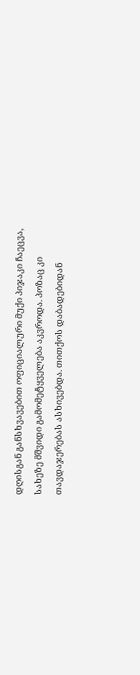დღისგან განსხვავებით ოფიციალური მუქი პიჯაკი ჩაეცვა, სახეზე მშვიდი გამომეტყველება აკვროდა. პოზაც კი თავდაჯერებას ასხივებდა. თითქოს დაბადებიდან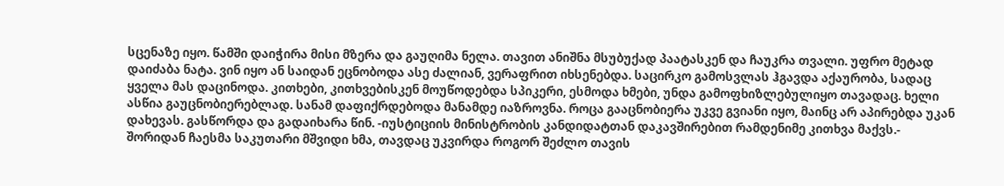სცენაზე იყო. წამში დაიჭირა მისი მზერა და გაუღიმა ნელა. თავით ანიშნა მსუბუქად პაატასკენ და ჩაუკრა თვალი. უფრო მეტად დაიძაბა ნატა. ვინ იყო ან საიდან ეცნობოდა ასე ძალიან, ვერაფრით იხსენებდა. საცირკო გამოსვლას ჰგავდა აქაურობა, სადაც ყველა მას დაცინოდა. კითხები, კითხვებისკენ მოუწოდებდა სპიკერი, ესმოდა ხმები, უნდა გამოფხიზლებულიყო თავადაც. ხელი ასწია გაუცნობიერებლად. სანამ დაფიქრდებოდა მანამდე იაზროვნა. როცა გააცნობიერა უკვე გვიანი იყო, მაინც არ აპირებდა უკან დახევას. გასწორდა და გადაიხარა წინ. -იუსტიციის მინისტრობის კანდიდატთან დაკავშირებით რამდენიმე კითხვა მაქვს.- შორიდან ჩაესმა საკუთარი მშვიდი ხმა, თავდაც უკვირდა როგორ შეძლო თავის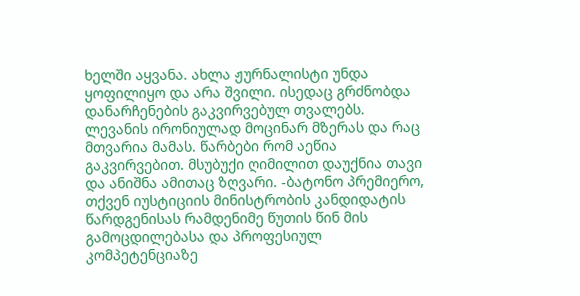ხელში აყვანა. ახლა ჟურნალისტი უნდა ყოფილიყო და არა შვილი. ისედაც გრძნობდა დანარჩენების გაკვირვებულ თვალებს. ლევანის ირონიულად მოცინარ მზერას და რაც მთვარია მამას. წარბები რომ აეწია გაკვირვებით. მსუბუქი ღიმილით დაუქნია თავი და ანიშნა ამითაც ზღვარი. -ბატონო პრემიერო, თქვენ იუსტიციის მინისტრობის კანდიდატის წარდგენისას რამდენიმე წუთის წინ მის გამოცდილებასა და პროფესიულ კომპეტენციაზე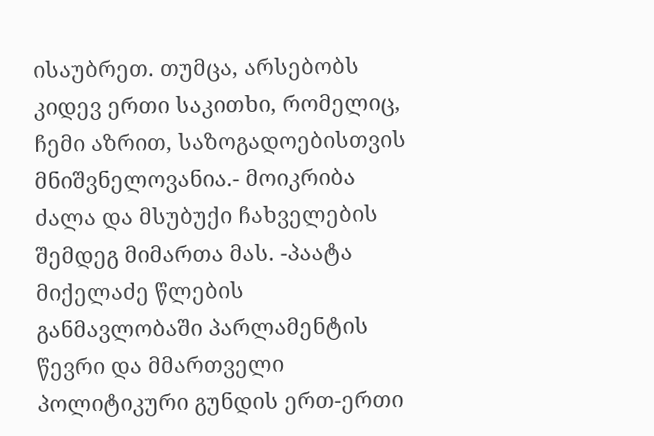ისაუბრეთ. თუმცა, არსებობს კიდევ ერთი საკითხი, რომელიც, ჩემი აზრით, საზოგადოებისთვის მნიშვნელოვანია.- მოიკრიბა ძალა და მსუბუქი ჩახველების შემდეგ მიმართა მას. -პაატა მიქელაძე წლების განმავლობაში პარლამენტის წევრი და მმართველი პოლიტიკური გუნდის ერთ-ერთი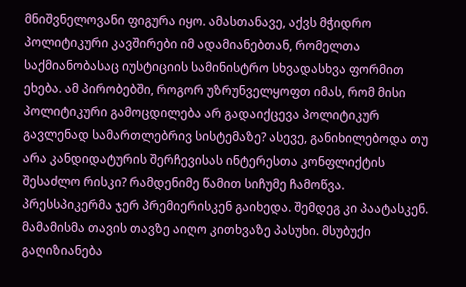მნიშვნელოვანი ფიგურა იყო. ამასთანავე, აქვს მჭიდრო პოლიტიკური კავშირები იმ ადამიანებთან, რომელთა საქმიანობასაც იუსტიციის სამინისტრო სხვადასხვა ფორმით ეხება. ამ პირობებში, როგორ უზრუნველყოფთ იმას, რომ მისი პოლიტიკური გამოცდილება არ გადაიქცევა პოლიტიკურ გავლენად სამართლებრივ სისტემაზე? ასევე, განიხილებოდა თუ არა კანდიდატურის შერჩევისას ინტერესთა კონფლიქტის შესაძლო რისკი? რამდენიმე წამით სიჩუმე ჩამოწვა. პრესსპიკერმა ჯერ პრემიერისკენ გაიხედა. შემდეგ კი პაატასკენ. მამამისმა თავის თავზე აიღო კითხვაზე პასუხი. მსუბუქი გაღიზიანება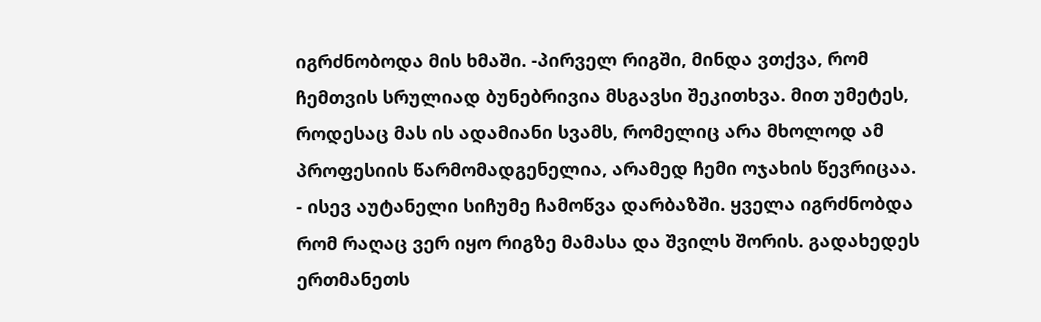იგრძნობოდა მის ხმაში. -პირველ რიგში, მინდა ვთქვა, რომ ჩემთვის სრულიად ბუნებრივია მსგავსი შეკითხვა. მით უმეტეს, როდესაც მას ის ადამიანი სვამს, რომელიც არა მხოლოდ ამ პროფესიის წარმომადგენელია, არამედ ჩემი ოჯახის წევრიცაა. - ისევ აუტანელი სიჩუმე ჩამოწვა დარბაზში. ყველა იგრძნობდა რომ რაღაც ვერ იყო რიგზე მამასა და შვილს შორის. გადახედეს ერთმანეთს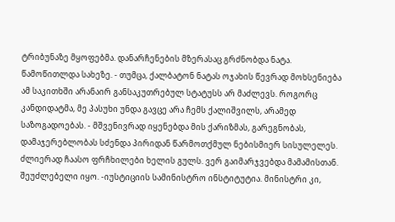ტრიბუნაზე მყოფებმა. დანარჩენების მზერასაც გრძნობდა ნატა. წამოწითლდა სახეზე. - თუმცა, ქალბატონ ნატას ოჯახის წევრად მოხსენიება ამ საკითხში არანაირ განსაკუთრებულ სტატუსს არ მაძლევს. როგორც კანდიდატმა, მე პასუხი უნდა გავცე არა ჩემს ქალიშვილს, არამედ საზოგადოებას. - მშვენივრად იყენებდა მის ქარიზმას, გარეგნობას, დამაჯერებლობას სძენდა პირიდან წარმოთქმულ ნებისმიერ სისულელეს. ძლიერად ჩაასო ფრჩხილები ხელის გულს. ვერ გაიმარჯვებდა მამამისთან. შეუძლებელი იყო. -იუსტიციის სამინისტრო ინსტიტუტია. მინისტრი კი,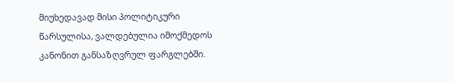მიუხედავად მისი პოლიტიკური წარსულისა, ვალდებულია იმოქმედოს კანონით განსაზღვრულ ფარგლებში.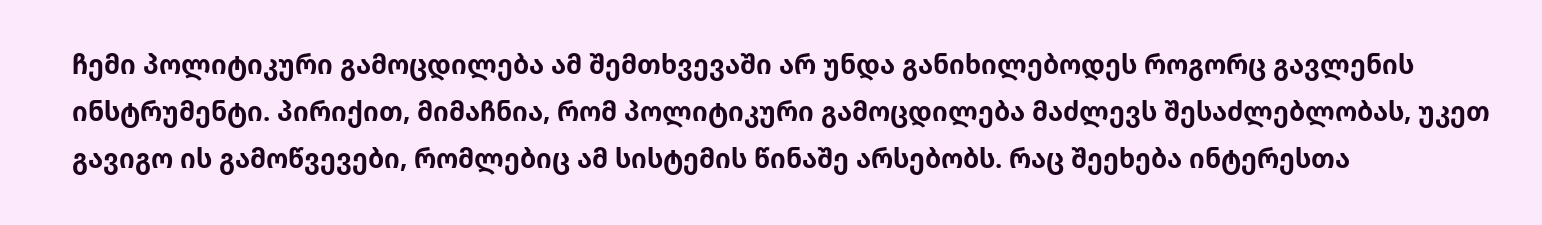ჩემი პოლიტიკური გამოცდილება ამ შემთხვევაში არ უნდა განიხილებოდეს როგორც გავლენის ინსტრუმენტი. პირიქით, მიმაჩნია, რომ პოლიტიკური გამოცდილება მაძლევს შესაძლებლობას, უკეთ გავიგო ის გამოწვევები, რომლებიც ამ სისტემის წინაშე არსებობს. რაც შეეხება ინტერესთა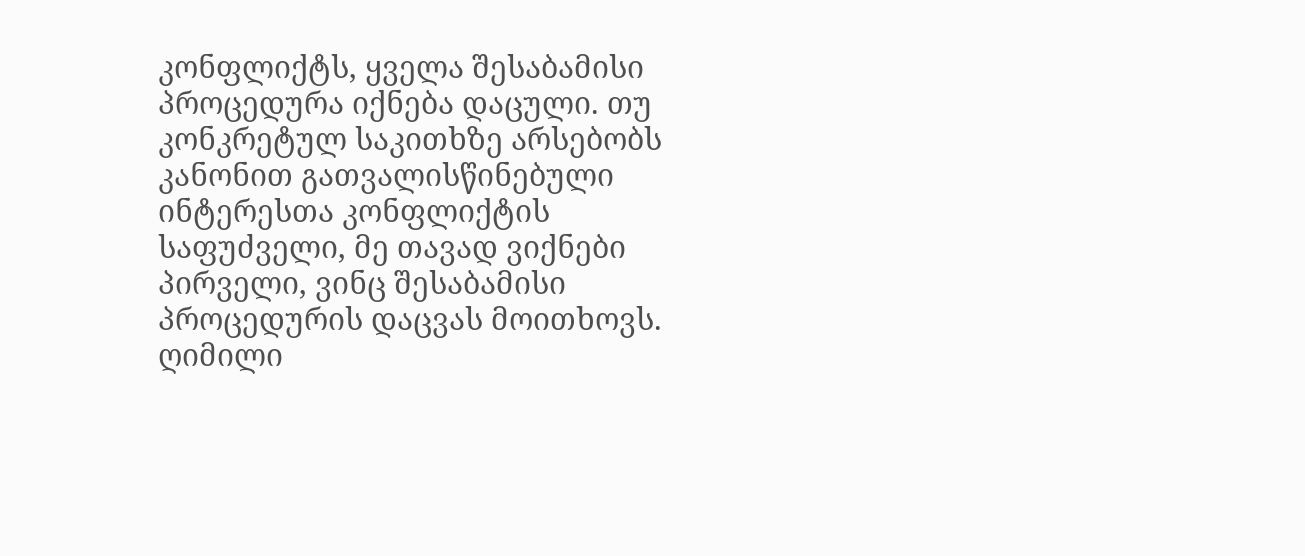კონფლიქტს, ყველა შესაბამისი პროცედურა იქნება დაცული. თუ კონკრეტულ საკითხზე არსებობს კანონით გათვალისწინებული ინტერესთა კონფლიქტის საფუძველი, მე თავად ვიქნები პირველი, ვინც შესაბამისი პროცედურის დაცვას მოითხოვს. ღიმილი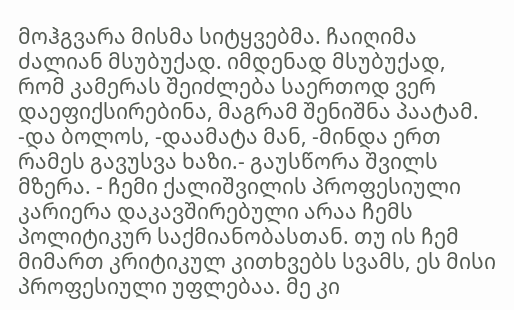მოჰგვარა მისმა სიტყვებმა. ჩაიღიმა ძალიან მსუბუქად. იმდენად მსუბუქად, რომ კამერას შეიძლება საერთოდ ვერ დაეფიქსირებინა, მაგრამ შენიშნა პაატამ. -და ბოლოს, -დაამატა მან, -მინდა ერთ რამეს გავუსვა ხაზი.- გაუსწორა შვილს მზერა. - ჩემი ქალიშვილის პროფესიული კარიერა დაკავშირებული არაა ჩემს პოლიტიკურ საქმიანობასთან. თუ ის ჩემ მიმართ კრიტიკულ კითხვებს სვამს, ეს მისი პროფესიული უფლებაა. მე კი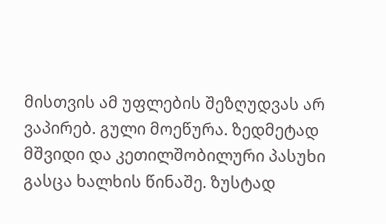მისთვის ამ უფლების შეზღუდვას არ ვაპირებ. გული მოეწურა. ზედმეტად მშვიდი და კეთილშობილური პასუხი გასცა ხალხის წინაშე. ზუსტად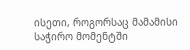ისეთი, როგორსაც მამამისი საჭირო მომენტში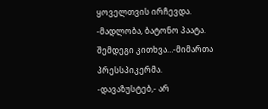ყოველთვის ირჩევდა. -მადლობა, ბატონო პაატა. შემდეგი კითხვა…-მიმართა პრესსპიკერმა. -დავაზუსტებ,- არ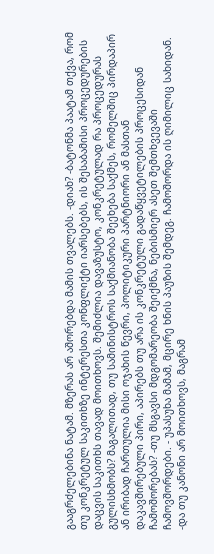გააგრძელებინა ნატამ. მზერას არ აშორებდა მამის თვალებს. -დიახ? -ბატონმა პაატამ თქვა, რომ თუ კონკრეტულ საკითხზე ინტერესთა კონფლიქტი იარსებებს, ის შესაბამისი პროცედურების დაცვის საკითხს თავად მოითხოვს. შემიძლია დავაზუსტო, კონკრეტულად რა პროცედურას გულისხმობს? მაგალითად, თუ სამინისტროს საქმიანობა შეეხება საქმეს, რომელშიც პირდაპირ ან ირიბად ჩართულია მისი ოჯახის წევრი, პოლიტიკური პარტნიორი ან მასთან დაკავშირებული პირი, აპირებს თუ არა ის კონკრეტული გადაწყვეტილების პროცესიდან ჩამოშორებას? -თუ მსგავსი მდგომარეობა შეიქმნა, ნებისმიერ ასეთ შემთხვევაში ჩამოვშორდები. - უპასუხა მამამ, მცირე ხნის პაუზის შემდეგ. ჩამოშორდა ის ღიმილიც სახიდან. -და თუ კანონი არ მოითხოვს, მაგრამ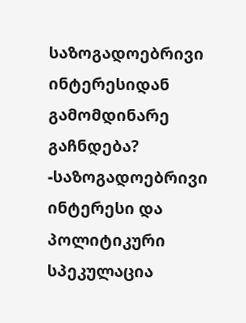საზოგადოებრივი ინტერესიდან გამომდინარე გაჩნდება? -საზოგადოებრივი ინტერესი და პოლიტიკური სპეკულაცია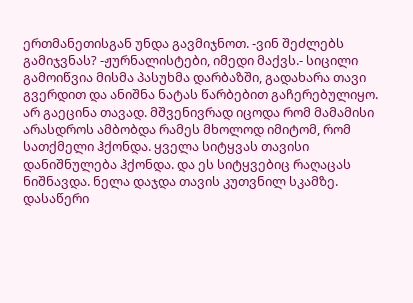ერთმანეთისგან უნდა გავმიჯნოთ. -ვინ შეძლებს გამიჯვნას? -ჟურნალისტები, იმედი მაქვს.- სიცილი გამოიწვია მისმა პასუხმა დარბაზში, გადახარა თავი გვერდით და ანიშნა ნატას წარბებით გაჩერებულიყო. არ გაეცინა თავად. მშვენივრად იცოდა რომ მამამისი არასდროს ამბობდა რამეს მხოლოდ იმიტომ, რომ სათქმელი ჰქონდა. ყველა სიტყვას თავისი დანიშნულება ჰქონდა. და ეს სიტყვებიც რაღაცას ნიშნავდა. ნელა დაჯდა თავის კუთვნილ სკამზე. დასაწერი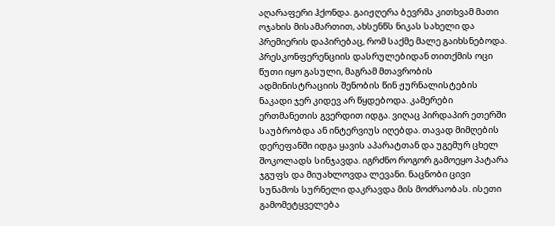აღარაფერი ჰქონდა. გაიჟღერა ბევრმა კითხვამ მათი ოჯახის მისამართით, ახსენწს ნიკას სახელი და პრემიერის დაპირებაც, რომ საქმე მალე გაიხსნებოდა. პრესკონფერენციის დასრულებიდან თითქმის ოცი წუთი იყო გასული, მაგრამ მთავრობის ადმინისტრაციის შენობის წინ ჟურნალისტების ნაკადი ჯერ კიდევ არ წყდებოდა. კამერები ერთმანეთის გვერდით იდგა. ვიღაც პირდაპირ ეთერში საუბრობდა ან ინტერვიუს იღებდა. თავად მიმღების დერეფანში იდგა ყავის აპარატთან და უგემურ ცხელ შოკოლადს სინჯავდა. იგრძნო როგორ გამოეყო პატარა ჯგუფს და მიუახლოვდა ლევანი. ნაცნობი ცივი სუნამოს სურნელი დაკრავდა მის მოძრაობას. ისეთი გამომეტყველება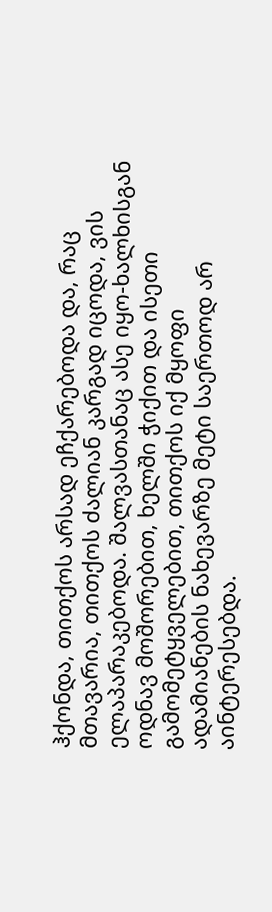ჰქონდა, თითქოს არსად ეჩქარებოდა და, რაც მთავარია, თითქოს ძალიან კარგად იცოდა, ვის ელაპარაკებოდა. შალვასთანაც ასე იყო-ხალხისგან ოდნავ მოშორებით, ხელში ჭიქით და ისეთი გამომეტყველებით, თითქოს იქ მყოფი ადამიანების ნახევარზე მეტი საერთოდ არ აინტერესებდა.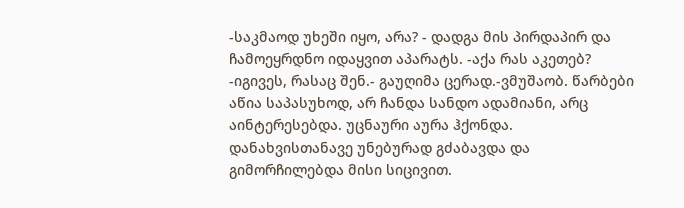-საკმაოდ უხეში იყო, არა? - დადგა მის პირდაპირ და ჩამოეყრდნო იდაყვით აპარატს. -აქა რას აკეთებ? -იგივეს, რასაც შენ.- გაუღიმა ცერად.-ვმუშაობ. წარბები აწია საპასუხოდ, არ ჩანდა სანდო ადამიანი, არც აინტერესებდა. უცნაური აურა ჰქონდა. დანახვისთანავე უნებურად გძაბავდა და გიმორჩილებდა მისი სიცივით.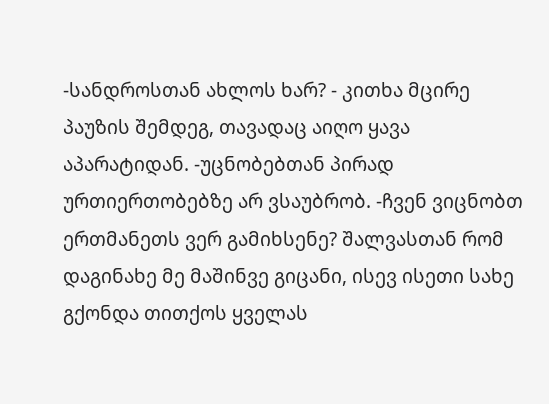-სანდროსთან ახლოს ხარ? - კითხა მცირე პაუზის შემდეგ, თავადაც აიღო ყავა აპარატიდან. -უცნობებთან პირად ურთიერთობებზე არ ვსაუბრობ. -ჩვენ ვიცნობთ ერთმანეთს ვერ გამიხსენე? შალვასთან რომ დაგინახე მე მაშინვე გიცანი, ისევ ისეთი სახე გქონდა თითქოს ყველას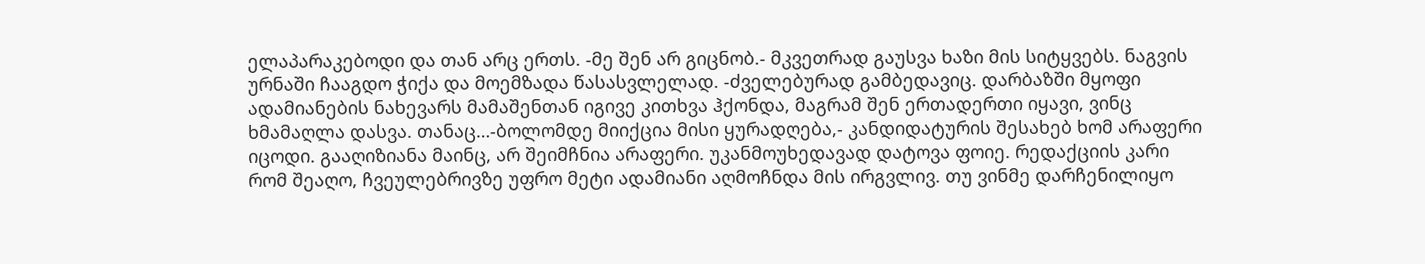ელაპარაკებოდი და თან არც ერთს. -მე შენ არ გიცნობ.- მკვეთრად გაუსვა ხაზი მის სიტყვებს. ნაგვის ურნაში ჩააგდო ჭიქა და მოემზადა წასასვლელად. -ძველებურად გამბედავიც. დარბაზში მყოფი ადამიანების ნახევარს მამაშენთან იგივე კითხვა ჰქონდა, მაგრამ შენ ერთადერთი იყავი, ვინც ხმამაღლა დასვა. თანაც…-ბოლომდე მიიქცია მისი ყურადღება,- კანდიდატურის შესახებ ხომ არაფერი იცოდი. გააღიზიანა მაინც, არ შეიმჩნია არაფერი. უკანმოუხედავად დატოვა ფოიე. რედაქციის კარი რომ შეაღო, ჩვეულებრივზე უფრო მეტი ადამიანი აღმოჩნდა მის ირგვლივ. თუ ვინმე დარჩენილიყო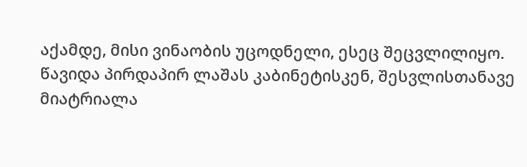აქამდე, მისი ვინაობის უცოდნელი, ესეც შეცვლილიყო. წავიდა პირდაპირ ლაშას კაბინეტისკენ, შესვლისთანავე მიატრიალა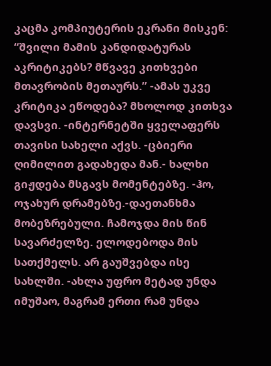კაცმა კომპიუტერის ეკრანი მისკენ: “შვილი მამის კანდიდატურას აკრიტიკებს? მწვავე კითხვები მთავრობის მეთაურს.” -ამას უკვე კრიტიკა ეწოდება? მხოლოდ კითხვა დავსვი. -ინტერნეტში ყველაფერს თავისი სახელი აქვს. -ცბიერი ღიმილით გადახედა მან.- ხალხი გიჟდება მსგავს მომენტებზე. -ჰო, ოჯახურ დრამებზე.-დაეთანხმა მობეზრებული. ჩამოჯდა მის წინ სავარძელზე. ელოდებოდა მის სათქმელს. არ გაუშვებდა ისე სახლში. -ახლა უფრო მეტად უნდა იმუშაო, მაგრამ ერთი რამ უნდა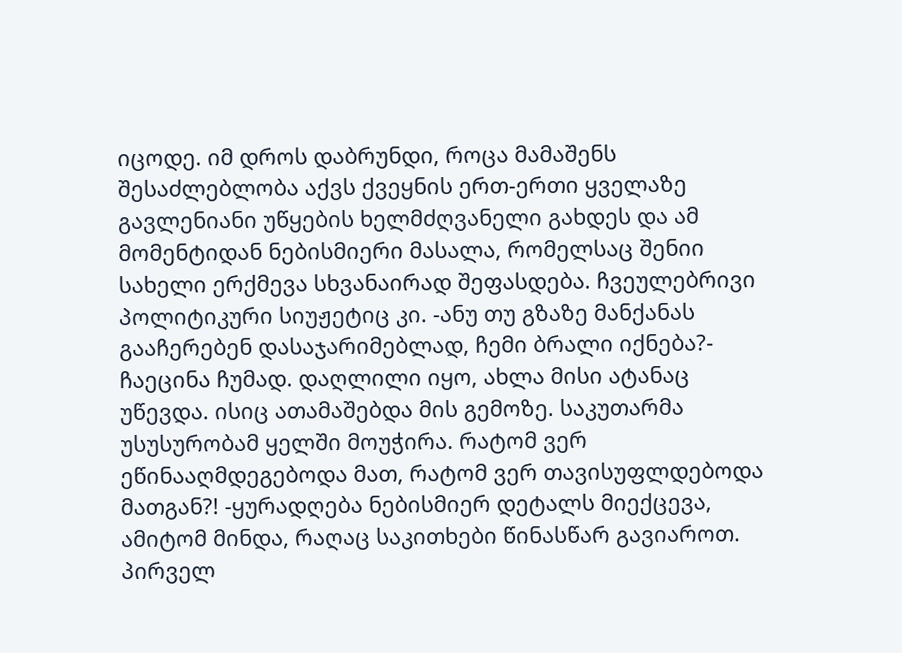იცოდე. იმ დროს დაბრუნდი, როცა მამაშენს შესაძლებლობა აქვს ქვეყნის ერთ-ერთი ყველაზე გავლენიანი უწყების ხელმძღვანელი გახდეს და ამ მომენტიდან ნებისმიერი მასალა, რომელსაც შენიი სახელი ერქმევა სხვანაირად შეფასდება. ჩვეულებრივი პოლიტიკური სიუჟეტიც კი. -ანუ თუ გზაზე მანქანას გააჩერებენ დასაჯარიმებლად, ჩემი ბრალი იქნება?- ჩაეცინა ჩუმად. დაღლილი იყო, ახლა მისი ატანაც უწევდა. ისიც ათამაშებდა მის გემოზე. საკუთარმა უსუსურობამ ყელში მოუჭირა. რატომ ვერ ეწინააღმდეგებოდა მათ, რატომ ვერ თავისუფლდებოდა მათგან?! -ყურადღება ნებისმიერ დეტალს მიექცევა, ამიტომ მინდა, რაღაც საკითხები წინასწარ გავიაროთ. პირველ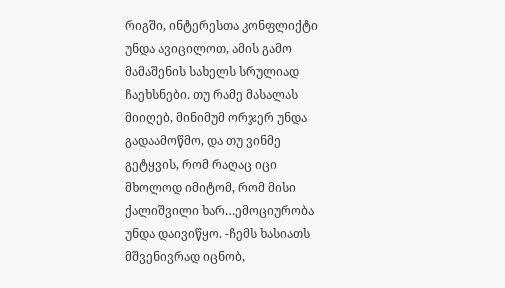რიგში, ინტერესთა კონფლიქტი უნდა ავიცილოთ, ამის გამო მამაშენის სახელს სრულიად ჩაეხსნები. თუ რამე მასალას მიიღებ, მინიმუმ ორჯერ უნდა გადაამოწმო, და თუ ვინმე გეტყვის, რომ რაღაც იცი მხოლოდ იმიტომ, რომ მისი ქალიშვილი ხარ…ემოციურობა უნდა დაივიწყო. -ჩემს ხასიათს მშვენივრად იცნობ,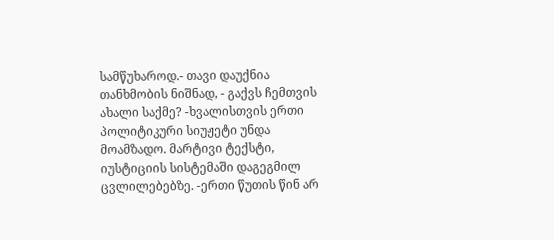სამწუხაროდ.- თავი დაუქნია თანხმობის ნიშნად, - გაქვს ჩემთვის ახალი საქმე? -ხვალისთვის ერთი პოლიტიკური სიუჟეტი უნდა მოამზადო. მარტივი ტექსტი, იუსტიციის სისტემაში დაგეგმილ ცვლილებებზე. -ერთი წუთის წინ არ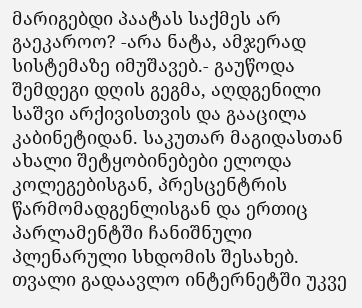მარიგებდი პაატას საქმეს არ გაეკაროო? -არა ნატა, ამჯერად სისტემაზე იმუშავებ.- გაუწოდა შემდეგი დღის გეგმა, აღდგენილი საშვი არქივისთვის და გააცილა კაბინეტიდან. საკუთარ მაგიდასთან ახალი შეტყობინებები ელოდა კოლეგებისგან, პრესცენტრის წარმომადგენლისგან და ერთიც პარლამენტში ჩანიშნული პლენარული სხდომის შესახებ. თვალი გადაავლო ინტერნეტში უკვე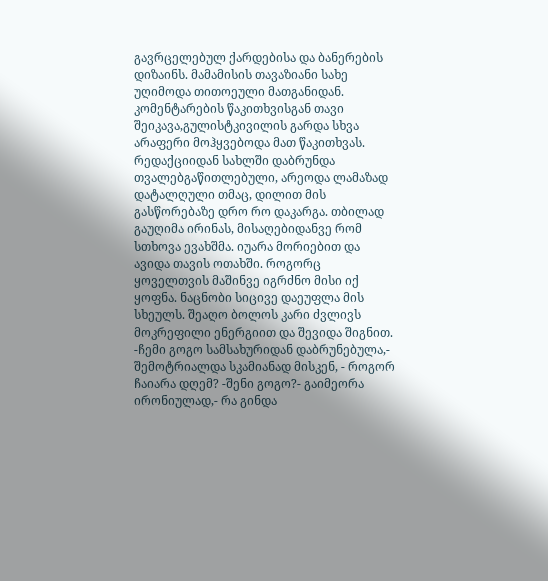გავრცელებულ ქარდებისა და ბანერების დიზაინს. მამამისის თავაზიანი სახე უღიმოდა თითოეული მათგანიდან. კომენტარების წაკითხვისგან თავი შეიკავა,გულისტკივილის გარდა სხვა არაფერი მოჰყვებოდა მათ წაკითხვას. რედაქციიდან სახლში დაბრუნდა თვალებგაწითლებული, არეოდა ლამაზად დატალღული თმაც, დილით მის გასწორებაზე დრო რო დაკარგა. თბილად გაუღიმა ირინას, მისაღებიდანვე რომ სთხოვა ევახშმა. იუარა მორიებით და ავიდა თავის ოთახში. როგორც ყოველთვის მაშინვე იგრძნო მისი იქ ყოფნა. ნაცნობი სიცივე დაეუფლა მის სხეულს. შეაღო ბოლოს კარი ძვლივს მოკრეფილი ენერგიით და შევიდა შიგნით. -ჩემი გოგო სამსახურიდან დაბრუნებულა,- შემოტრიალდა სკამიანად მისკენ, - როგორ ჩაიარა დღემ? -შენი გოგო?- გაიმეორა ირონიულად,- რა გინდა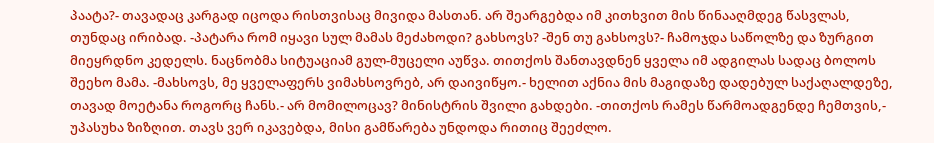პაატა?- თავადაც კარგად იცოდა რისთვისაც მივიდა მასთან. არ შეარგებდა იმ კითხვით მის წინააღმდეგ წასვლას, თუნდაც ირიბად. -პატარა რომ იყავი სულ მამას მეძახოდი? გახსოვს? -შენ თუ გახსოვს?- ჩამოჯდა საწოლზე და ზურგით მიეყრდნო კედელს. ნაცნობმა სიტუაციამ გულ-მუცელი აუწვა. თითქოს შანთავდნენ ყველა იმ ადგილას სადაც ბოლოს შეეხო მამა. -მახსოვს, მე ყველაფერს ვიმახსოვრებ, არ დაივიწყო.- ხელით აქნია მის მაგიდაზე დადებულ საქაღალდეზე, თავად მოეტანა როგორც ჩანს.- არ მომილოცავ? მინისტრის შვილი გახდები. -თითქოს რამეს წარმოადგენდე ჩემთვის,- უპასუხა ზიზღით. თავს ვერ იკავებდა, მისი გამწარება უნდოდა რითიც შეეძლო.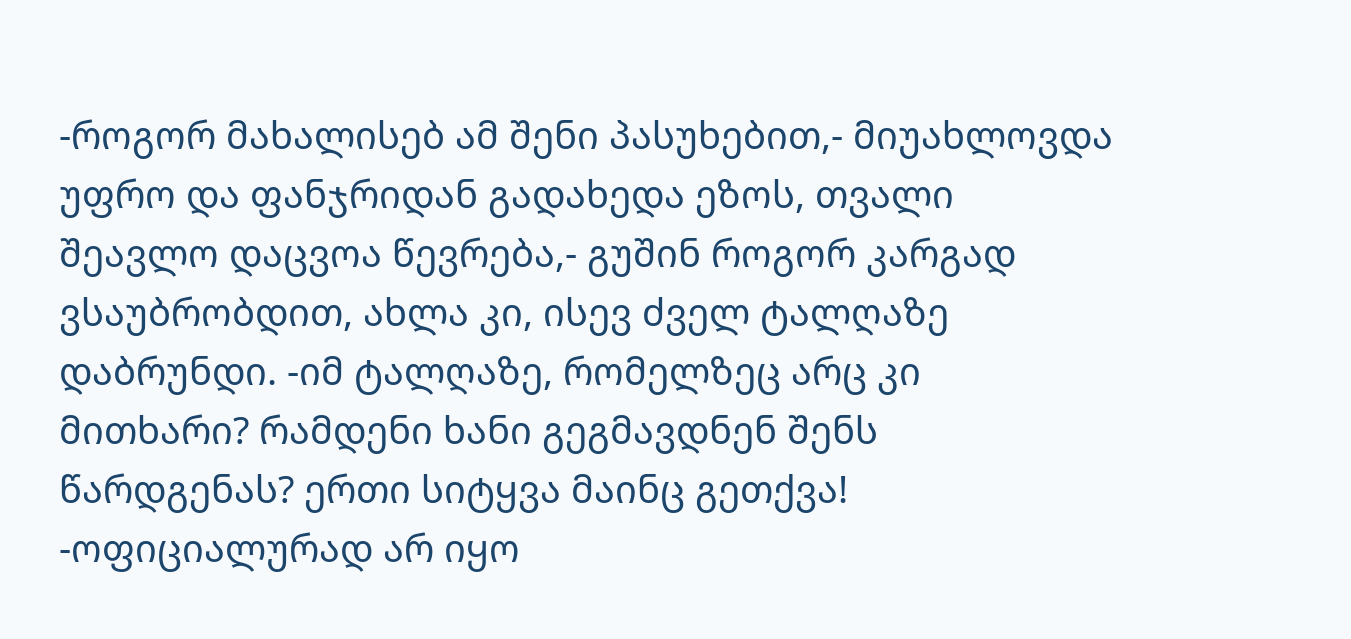-როგორ მახალისებ ამ შენი პასუხებით,- მიუახლოვდა უფრო და ფანჯრიდან გადახედა ეზოს, თვალი შეავლო დაცვოა წევრება,- გუშინ როგორ კარგად ვსაუბრობდით, ახლა კი, ისევ ძველ ტალღაზე დაბრუნდი. -იმ ტალღაზე, რომელზეც არც კი მითხარი? რამდენი ხანი გეგმავდნენ შენს წარდგენას? ერთი სიტყვა მაინც გეთქვა! -ოფიციალურად არ იყო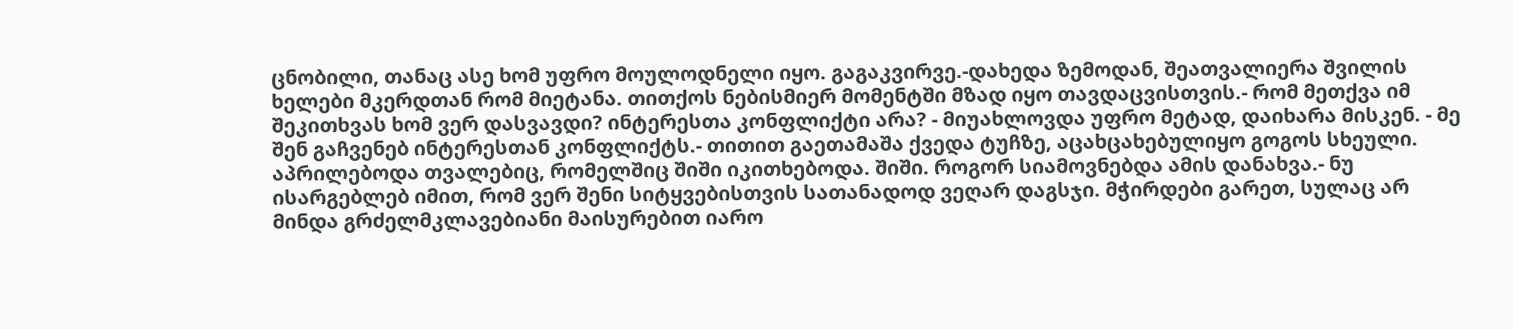ცნობილი, თანაც ასე ხომ უფრო მოულოდნელი იყო. გაგაკვირვე.-დახედა ზემოდან, შეათვალიერა შვილის ხელები მკერდთან რომ მიეტანა. თითქოს ნებისმიერ მომენტში მზად იყო თავდაცვისთვის.- რომ მეთქვა იმ შეკითხვას ხომ ვერ დასვავდი? ინტერესთა კონფლიქტი არა? - მიუახლოვდა უფრო მეტად, დაიხარა მისკენ. - მე შენ გაჩვენებ ინტერესთან კონფლიქტს.- თითით გაეთამაშა ქვედა ტუჩზე, აცახცახებულიყო გოგოს სხეული. აპრილებოდა თვალებიც, რომელშიც შიში იკითხებოდა. შიში. როგორ სიამოვნებდა ამის დანახვა.- ნუ ისარგებლებ იმით, რომ ვერ შენი სიტყვებისთვის სათანადოდ ვეღარ დაგსჯი. მჭირდები გარეთ, სულაც არ მინდა გრძელმკლავებიანი მაისურებით იარო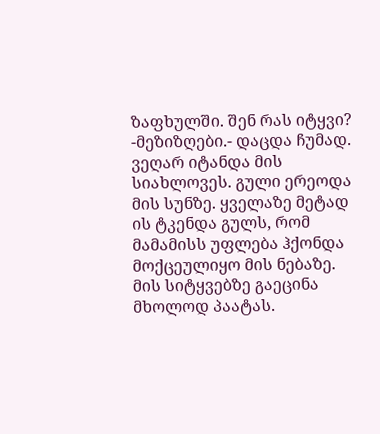ზაფხულში. შენ რას იტყვი? -მეზიზღები.- დაცდა ჩუმად. ვეღარ იტანდა მის სიახლოვეს. გული ერეოდა მის სუნზე. ყველაზე მეტად ის ტკენდა გულს, რომ მამამისს უფლება ჰქონდა მოქცეულიყო მის ნებაზე. მის სიტყვებზე გაეცინა მხოლოდ პაატას.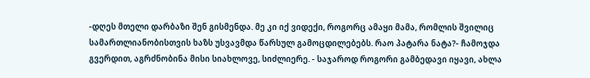-დღეს მთელი დარბაზი შენ გისმენდა. მე კი იქ ვიდექი, როგორც ამაყი მამა, რომლის შვილიც სამართლიანობისთვის ხაზს უსვავმდა წარსულ გამოცდილებებს. რაო პატარა ნატა?- ჩამოჯდა გვერდით, აგრძნობინა მისი სიახლოვე, სიძლიერე. - საჯაროდ როგორი გამბედავი იყავი, ახლა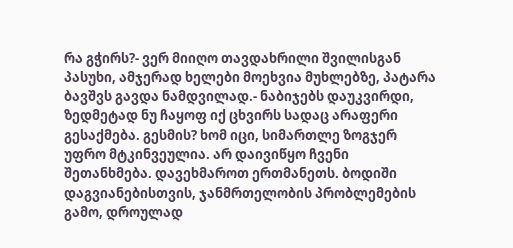რა გჭირს?- ვერ მიიღო თავდახრილი შვილისგან პასუხი, ამჯერად ხელები მოეხვია მუხლებზე, პატარა ბავშვს გავდა ნამდვილად.- ნაბიჯებს დაუკვირდი, ზედმეტად ნუ ჩაყოფ იქ ცხვირს სადაც არაფერი გესაქმება. გესმის? ხომ იცი, სიმართლე ზოგჯერ უფრო მტკინვეულია. არ დაივიწყო ჩვენი შეთანხმება. დავეხმაროთ ერთმანეთს. ბოდიში დაგვიანებისთვის, ჯანმრთელობის პრობლემების გამო, დროულად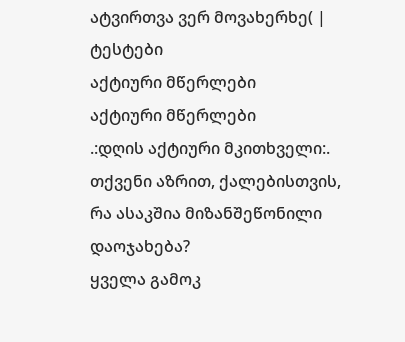ატვირთვა ვერ მოვახერხე( |
ტესტები
აქტიური მწერლები
აქტიური მწერლები
.:დღის აქტიური მკითხველი:.
თქვენი აზრით, ქალებისთვის, რა ასაკშია მიზანშეწონილი დაოჯახება?
ყველა გამოკ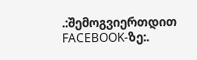.:შემოგვიერთდით FACEBOOK-ზე:.